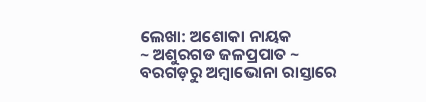ଲେଖା: ଅଶୋକା ନାୟକ
~ ଅଶୁରଗଡ ଜଳପ୍ରପାତ ~
ବରଗଡ଼ରୁ ଅମ୍ବାଭୋନା ରାସ୍ତାରେ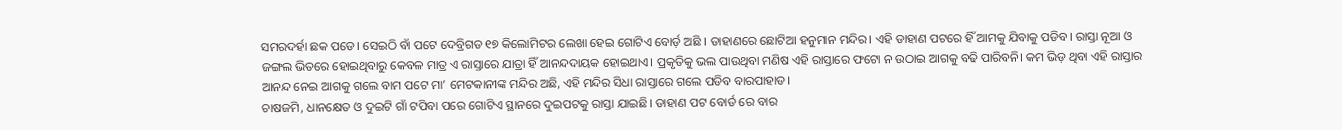ସମରଦର୍ହା ଛକ ପଡେ। ସେଇଠି ବାଁ ପଟେ ଦେବ୍ରିଗଡ ୧୭ କିଲୋମିଟର ଲେଖା ହେଇ ଗୋଟିଏ ବୋର୍ଡ଼ ଅଛି । ଡାହାଣରେ ଛୋଟିଆ ହନୁମାନ ମନ୍ଦିର। ଏହି ଡାହାଣ ପଟରେ ହିଁ ଆମକୁ ଯିବାକୁ ପଡିବ। ରାସ୍ତା ନୂଆ ଓ ଜଙ୍ଗଲ ଭିତରେ ହୋଇଥିବାରୁ କେବଳ ମାତ୍ର ଏ ରାସ୍ତାରେ ଯାତ୍ରା ହିଁ ଆନନ୍ଦଦାୟକ ହୋଇଥାଏ। ପ୍ରକୃତିକୁ ଭଲ ପାଉଥିବା ମଣିଷ ଏହି ରାସ୍ତାରେ ଫଟୋ ନ ଉଠାଇ ଆଗକୁ ବଢି ପାରିବନି। କମ ଭିଡ଼ ଥିବା ଏହି ରାସ୍ତାର ଆନନ୍ଦ ନେଇ ଆଗକୁ ଗଲେ ବାମ ପଟେ ମା’ ମେଟକାନୀଙ୍କ ମନ୍ଦିର ଅଛି, ଏହି ମନ୍ଦିର ସିଧା ରାସ୍ତାରେ ଗଲେ ପଡିବ ବାରପାହାଡ।
ଚାଷଜମି, ଧାନକ୍ଷେତ ଓ ଦୁଇଟି ଗାଁ ଟପିବା ପରେ ଗୋଟିଏ ସ୍ଥାନରେ ଦୁଇପଟକୁ ରାସ୍ତା ଯାଇଛି। ଡାହାଣ ପଟ ବୋର୍ଡ ରେ ବାର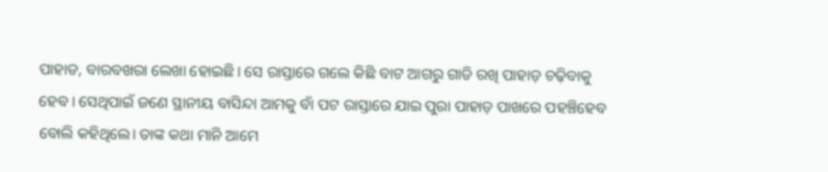ପାହାଡ, ବାରବଖରା ଲେଖା ହୋଇଛି। ସେ ରାସ୍ତାରେ ଗଲେ କିଛି ବାଟ ଆଗରୁ ଗାଡି ରଖି ପାହାଡ଼ ଚଢ଼ିବାକୁ ହେବ। ସେଥିପାଇଁ ଜଣେ ସ୍ଥାନୀୟ ବାସିନ୍ଦା ଆମକୁ ବାଁ ପଟ ରାସ୍ତାରେ ଯାଇ ପୁରା ପାହାଡ଼ ପାଖରେ ପହଞ୍ଚିହେବ ବୋଲି କହିଥିଲେ। ତାଙ୍କ କଥା ମାନି ଆମେ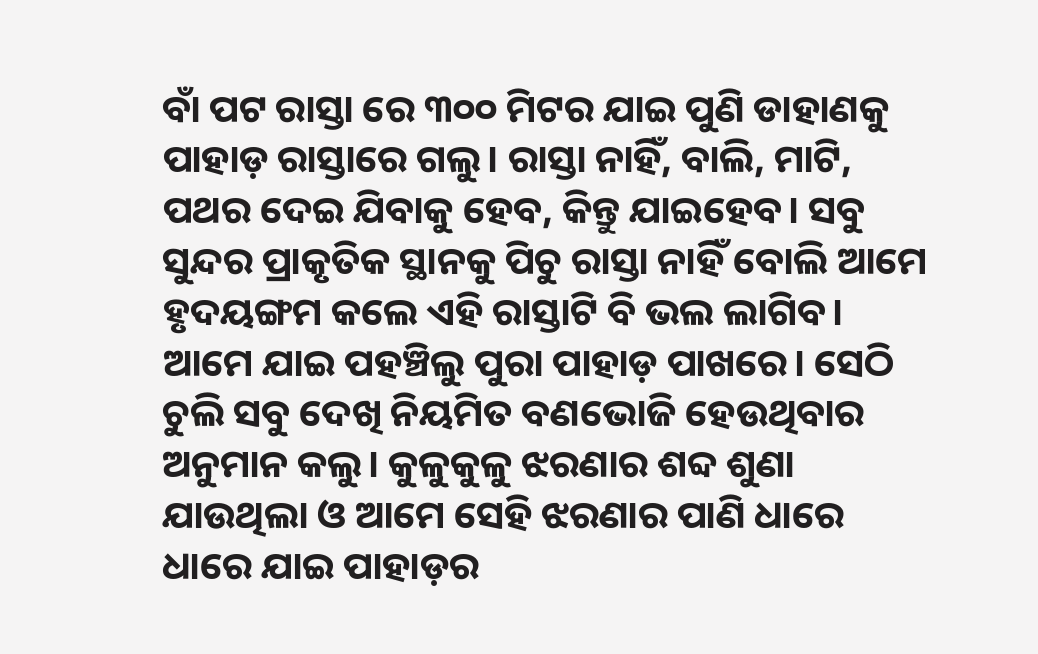ବାଁ ପଟ ରାସ୍ତା ରେ ୩୦୦ ମିଟର ଯାଇ ପୁଣି ଡାହାଣକୁ ପାହାଡ଼ ରାସ୍ତାରେ ଗଲୁ। ରାସ୍ତା ନାହିଁ, ବାଲି, ମାଟି, ପଥର ଦେଇ ଯିବାକୁ ହେବ, କିନ୍ତୁ ଯାଇହେବ। ସବୁ ସୁନ୍ଦର ପ୍ରାକୃତିକ ସ୍ଥାନକୁ ପିଚୁ ରାସ୍ତା ନାହିଁ ବୋଲି ଆମେ ହୃଦୟଙ୍ଗମ କଲେ ଏହି ରାସ୍ତାଟି ବି ଭଲ ଲାଗିବ।
ଆମେ ଯାଇ ପହଞ୍ଚିଲୁ ପୁରା ପାହାଡ଼ ପାଖରେ। ସେଠି ଚୁଲି ସବୁ ଦେଖି ନିୟମିତ ବଣଭୋଜି ହେଉଥିବାର ଅନୁମାନ କଲୁ। କୁଳୁକୁଳୁ ଝରଣାର ଶବ୍ଦ ଶୁଣା ଯାଉଥିଲା ଓ ଆମେ ସେହି ଝରଣାର ପାଣି ଧାରେ ଧାରେ ଯାଇ ପାହାଡ଼ର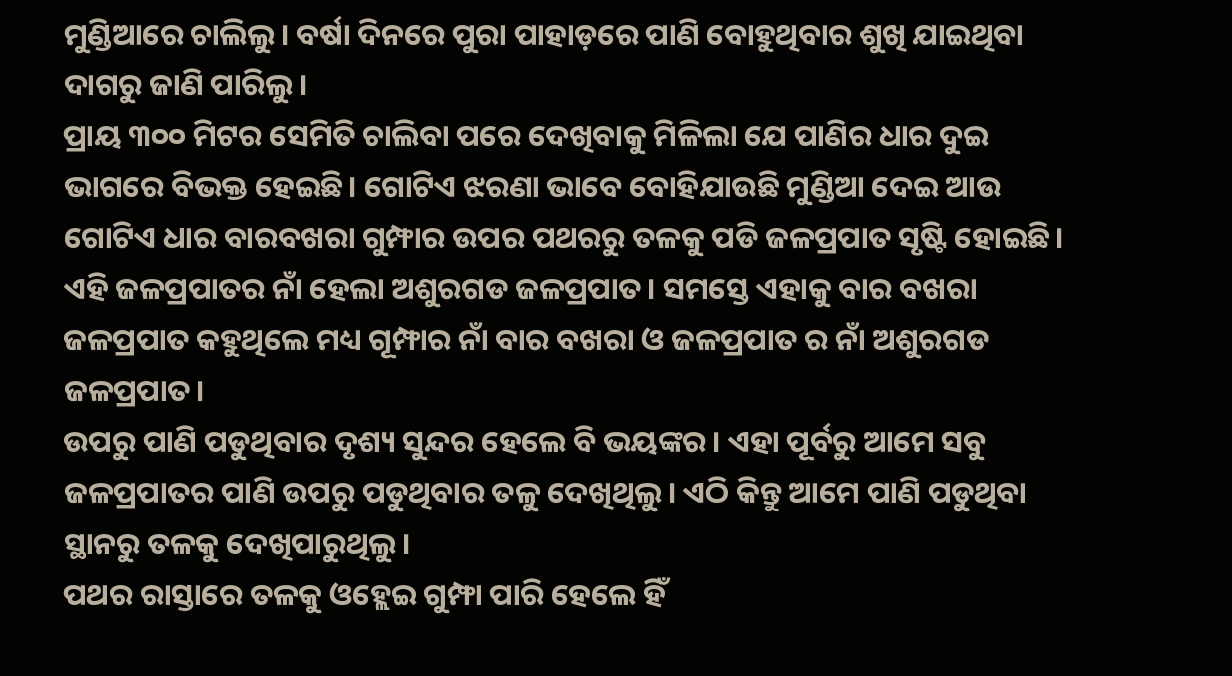ମୁଣ୍ଡିଆରେ ଚାଲିଲୁ। ବର୍ଷା ଦିନରେ ପୁରା ପାହାଡ଼ରେ ପାଣି ବୋହୁଥିବାର ଶୁଖି ଯାଇଥିବା ଦାଗରୁ ଜାଣି ପାରିଲୁ।
ପ୍ରାୟ ୩୦୦ ମିଟର ସେମିତି ଚାଲିବା ପରେ ଦେଖିବାକୁ ମିଳିଲା ଯେ ପାଣିର ଧାର ଦୁଇ ଭାଗରେ ବିଭକ୍ତ ହେଇଛି। ଗୋଟିଏ ଝରଣା ଭାବେ ବୋହିଯାଉଛି ମୁଣ୍ଡିଆ ଦେଇ ଆଉ ଗୋଟିଏ ଧାର ବାରବଖରା ଗୁମ୍ଫାର ଉପର ପଥରରୁ ତଳକୁ ପଡି ଜଳପ୍ରପାତ ସୃଷ୍ଟି ହୋଇଛି।
ଏହି ଜଳପ୍ରପାତର ନାଁ ହେଲା ଅଶୁରଗଡ ଜଳପ୍ରପାତ। ସମସ୍ତେ ଏହାକୁ ବାର ବଖରା ଜଳପ୍ରପାତ କହୁଥିଲେ ମଧ୍ୟ ଗୂମ୍ଫାର ନାଁ ବାର ବଖରା ଓ ଜଳପ୍ରପାତ ର ନାଁ ଅଶୁରଗଡ ଜଳପ୍ରପାତ।
ଉପରୁ ପାଣି ପଡୁଥିବାର ଦୃଶ୍ୟ ସୁନ୍ଦର ହେଲେ ବି ଭୟଙ୍କର। ଏହା ପୂର୍ବରୁ ଆମେ ସବୁ ଜଳପ୍ରପାତର ପାଣି ଉପରୁ ପଡୁଥିବାର ତଳୁ ଦେଖିଥିଲୁ। ଏଠି କିନ୍ତୁ ଆମେ ପାଣି ପଡୁଥିବା ସ୍ଥାନରୁ ତଳକୁ ଦେଖିପାରୁଥିଲୁ।
ପଥର ରାସ୍ତାରେ ତଳକୁ ଓହ୍ଲେଇ ଗୁମ୍ଫା ପାରି ହେଲେ ହିଁ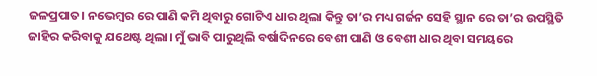ଜଳପ୍ରପାତ। ନଭେମ୍ବର ରେ ପାଣି କମି ଥିବାରୁ ଗୋଟିଏ ଧାର ଥିଲା କିନ୍ତୁ ତା’ର ମଧ୍ୟ ଗର୍ଜନ ସେହି ସ୍ଥାନ ରେ ତା’ର ଉପସ୍ଥିତି ଜାହିର କରିବାକୁ ଯଥେଷ୍ଟ ଥିଲା। ମୁଁ ଭାବି ପାରୁଥିଲି ବର୍ଷାଦିନରେ ବେଶୀ ପାଣି ଓ ବେଶୀ ଧାର ଥିବା ସମୟରେ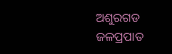ଅଶୁରଗଡ ଜଳପ୍ରପାତ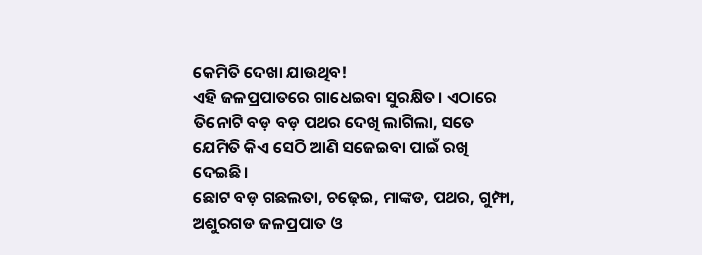କେମିତି ଦେଖା ଯାଉଥିବ!
ଏହି ଜଳପ୍ରପାତରେ ଗାଧେଇବା ସୁରକ୍ଷିତ। ଏଠାରେ ତିନୋଟି ବଡ଼ ବଡ଼ ପଥର ଦେଖି ଲାଗିଲା, ସତେ ଯେମିତି କିଏ ସେଠି ଆଣି ସଜେଇବା ପାଇଁ ରଖି ଦେଇଛି।
ଛୋଟ ବଡ଼ ଗଛଲତା, ଚଢ଼େଇ, ମାଙ୍କଡ, ପଥର, ଗୁମ୍ଫା, ଅଶୁରଗଡ ଜଳପ୍ରପାତ ଓ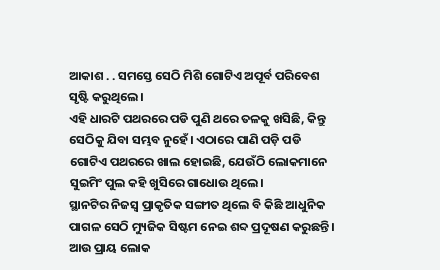ଆକାଶ . . ସମସ୍ତେ ସେଠି ମିଶି ଗୋଟିଏ ଅପୂର୍ବ ପରିବେଶ ସୃଷ୍ଟି କରୁଥିଲେ।
ଏହି ଧାରଟି ପଥରରେ ପଡି ପୁଣି ଥରେ ତଳକୁ ଖସିଛି, କିନ୍ତୁ ସେଠିକୁ ଯିବା ସମ୍ଭବ ନୁହେଁ। ଏଠାରେ ପାଣି ପଡ଼ି ପଡି ଗୋଟିଏ ପଥରରେ ଖାଲ ହୋଇଛି, ଯେଉଁଠି ଲୋକମାନେ ସୁଇମିଂ ପୁଲ କହି ଖୁସିରେ ଗାଧୋଉ ଥିଲେ।
ସ୍ଥାନଟିର ନିଜସ୍ଵ ପ୍ରାକୃତିକ ସଙ୍ଗୀତ ଥିଲେ ବି କିଛି ଆଧୁନିକ ପାଗଳ ସେଠି ମ୍ୟୁଜିକ ସିଷ୍ଟମ ନେଇ ଶବ୍ଦ ପ୍ରଦୂଷଣ କରୁଛନ୍ତି। ଆଉ ପ୍ରାୟ ଲୋକ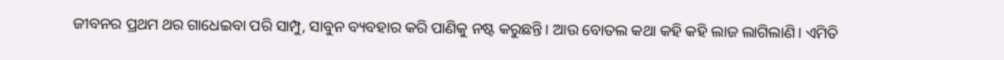ଜୀବନର ପ୍ରଥମ ଥର ଗାଧେଇବା ପରି ସାମ୍ପୁ, ସାବୁନ ବ୍ୟବହାର କରି ପାଣିକୁ ନଷ୍ଟ କରୁଛନ୍ତି। ଆଉ ବୋତଲ କଥା କହି କହି ଲାଜ ଲାଗିଲାଣି। ଏମିତି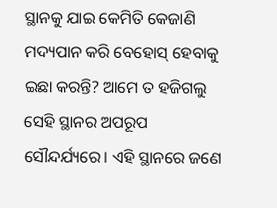ସ୍ଥାନକୁ ଯାଇ କେମିତି କେଜାଣି ମଦ୍ୟପାନ କରି ବେହୋସ୍ ହେବାକୁ ଇଛା କରନ୍ତି? ଆମେ ତ ହଜିଗଲୁ ସେହି ସ୍ଥାନର ଅପରୂପ ସୌନ୍ଦର୍ଯ୍ୟରେ। ଏହି ସ୍ଥାନରେ ଜଣେ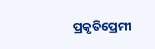ପ୍ରକୃତିପ୍ରେମୀ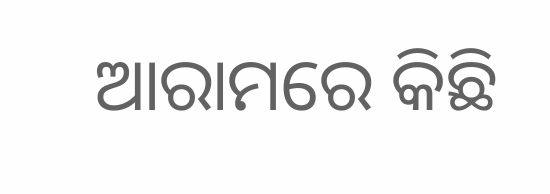ଆରାମରେ କିଛି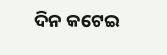ଦିନ କଟେଇ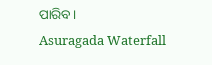ପାରିବ।
Asuragada Waterfall